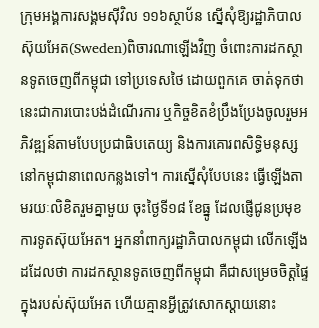ក្រុមអង្គការសង្គមស៊ីវិល ១១៦ស្ថាប័ន ស្នើសុំឱ្យរដ្ឋាភិបាលស៊ុយអែត(Sweden)ពិចារណាឡើងវិញ ចំពោះការដកស្ថានទូតចេញពីកម្ពុជា ទៅប្រទេសថៃ ដោយពួកគេ ចាត់ទុកថា នេះជាការបោះបង់ដំណើរការ ឬកិច្ចខិតខំប្រឹងប្រែងចូលរួមអភិវឌ្ឍន៍តាមបែបប្រជាធិបតេយ្យ និងការគោរពសិទ្ធិមនុស្សនៅកម្ពុជានាពេលកន្លងទៅ។ ការស្នើសុំបែបនេះ ធ្វើឡើងតាមរយៈលិខិតរួមគ្នាមួយ ចុះថ្ងៃទី១៨ ខែធ្នូ ដែលផ្ញើជូនប្រមុខការទូតស៊ុយអែត។ អ្នកនាំពាក្យរដ្ឋាភិបាលកម្ពុជា លើកឡើងដដែលថា ការដកស្ថានទូតចេញពីកម្ពុជា គឺជាសម្រេចចិត្តផ្ទៃក្នុងរបស់ស៊ុយអែត ហើយគ្មានអ្វីត្រូវសោកស្ដាយនោះ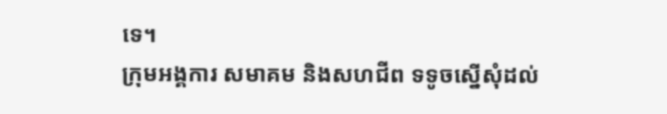ទេ។
ក្រុមអង្គការ សមាគម និងសហជីព ទទូចស្នើសុំដល់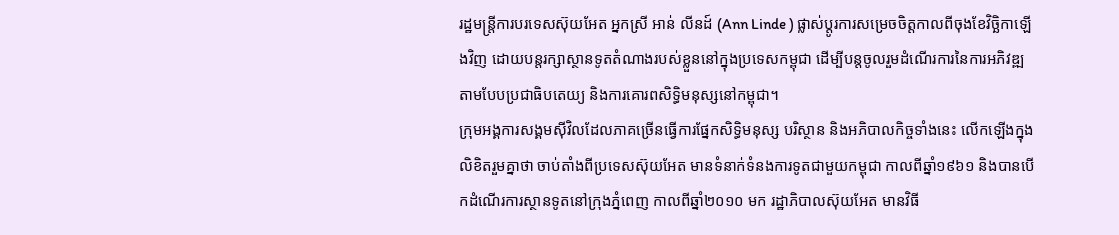រដ្ឋមន្ត្រីការបរទេសស៊ុយអែត អ្នកស្រី អាន់ លីនដ៍ (Ann Linde ) ផ្លាស់ប្ដូរការសម្រេចចិត្តកាលពីចុងខែវិច្ឆិកាឡើងវិញ ដោយបន្តរក្សាស្ថានទូតតំណាងរបស់ខ្លួននៅក្នុងប្រទេសកម្ពុជា ដើម្បីបន្តចូលរួមដំណើរការនៃការអភិវឌ្ឍតាមបែបប្រជាធិបតេយ្យ និងការគោរពសិទ្ធិមនុស្សនៅកម្ពុជា។
ក្រុមអង្គការសង្គមស៊ីវិលដែលភាគច្រើនធ្វើការផ្នែកសិទ្ធិមនុស្ស បរិស្ថាន និងអភិបាលកិច្ចទាំងនេះ លើកឡើងក្នុងលិខិតរួមគ្នាថា ចាប់តាំងពីប្រទេសស៊ុយអែត មានទំនាក់ទំនងការទូតជាមួយកម្ពុជា កាលពីឆ្នាំ១៩៦១ និងបានបើកដំណើរការស្ថានទូតនៅក្រុងភ្នំពេញ កាលពីឆ្នាំ២០១០ មក រដ្ឋាភិបាលស៊ុយអែត មានវិធី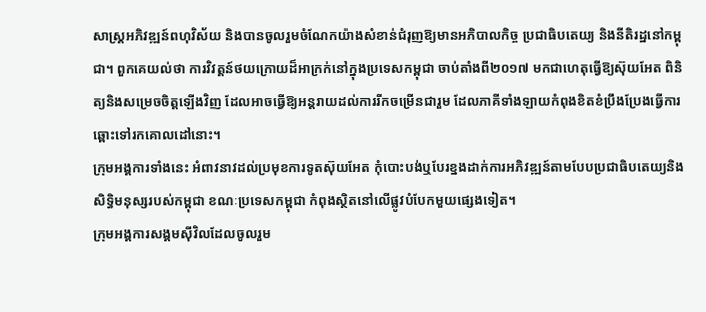សាស្ត្រអភិវឌ្ឍន៍ពហុវិស័យ និងបានចូលរួមចំណែកយ៉ាងសំខាន់ជំរុញឱ្យមានអភិបាលកិច្ច ប្រជាធិបតេយ្យ និងនីតិរដ្ឋនៅកម្ពុជា។ ពួកគេយល់ថា ការវិវត្តន៍ថយក្រោយដ៏អាក្រក់នៅក្នុងប្រទេសកម្ពុជា ចាប់តាំងពី២០១៧ មកជាហេតុធ្វើឱ្យស៊ុយអែត ពិនិត្យនិងសម្រេចចិត្តឡើងវិញ ដែលអាចធ្វើឱ្យអន្តរាយដល់ការរីកចម្រើនជារួម ដែលភាគីទាំងឡាយកំពុងខិតខំប្រឹងប្រែងធ្វើការឆ្ពោះទៅរកគោលដៅនោះ។
ក្រុមអង្គការទាំងនេះ អំពាវនាវដល់ប្រមុខការទូតស៊ុយអែត កុំបោះបង់ឬបែរខ្នងដាក់ការអភិវឌ្ឍន៍តាមបែបប្រជាធិបតេយ្យនិងសិទ្ធិមនុស្សរបស់កម្ពុជា ខណៈប្រទេសកម្ពុជា កំពុងស្ថិតនៅលើផ្លូវបំបែកមួយផ្សេងទៀត។
ក្រុមអង្គការសង្គមស៊ីវិលដែលចូលរួម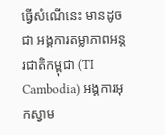ធ្វើសំណើនេះ មានដូចជា អង្គការតម្លាភាពអន្តរជាតិកម្ពុជា (TI Cambodia) អង្គការអុកស្វាម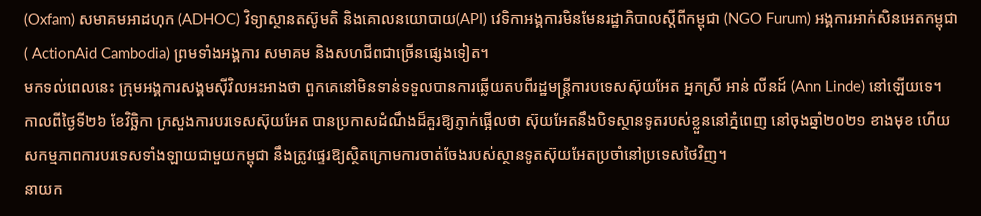(Oxfam) សមាគមអាដហុក (ADHOC) វិទ្យាស្ថានតស៊ូមតិ និងគោលនយោបាយ(API) វេទិកាអង្គការមិនមែនរដ្ឋាភិបាលស្ដីពីកម្ពុជា (NGO Furum) អង្គការអាក់សិនអេតកម្ពុជា ( ActionAid Cambodia) ព្រមទាំងអង្គការ សមាគម និងសហជីពជាច្រើនផ្សេងទៀត។
មកទល់ពេលនេះ ក្រុមអង្គការសង្គមស៊ីវិលអះអាងថា ពួកគេនៅមិនទាន់ទទួលបានការឆ្លើយតបពីរដ្ឋមន្ត្រីការបទេសស៊ុយអែត អ្នកស្រី អាន់ លីនដ៍ (Ann Linde) នៅឡើយទេ។
កាលពីថ្ងៃទី២៦ ខែវិច្ឆិកា ក្រសួងការបរទេសស៊ុយអែត បានប្រកាសដំណឹងដ៏គួរឱ្យភ្ញាក់ផ្អើលថា ស៊ុយអែតនឹងបិទស្ថានទូតរបស់ខ្លួននៅភ្នំពេញ នៅចុងឆ្នាំ២០២១ ខាងមុខ ហើយសកម្មភាពការបរទេសទាំងឡាយជាមួយកម្ពុជា នឹងត្រូវផ្ទេរឱ្យស្ថិតក្រោមការចាត់ចែងរបស់ស្ថានទូតស៊ុយអែតប្រចាំនៅប្រទេសថៃវិញ។
នាយក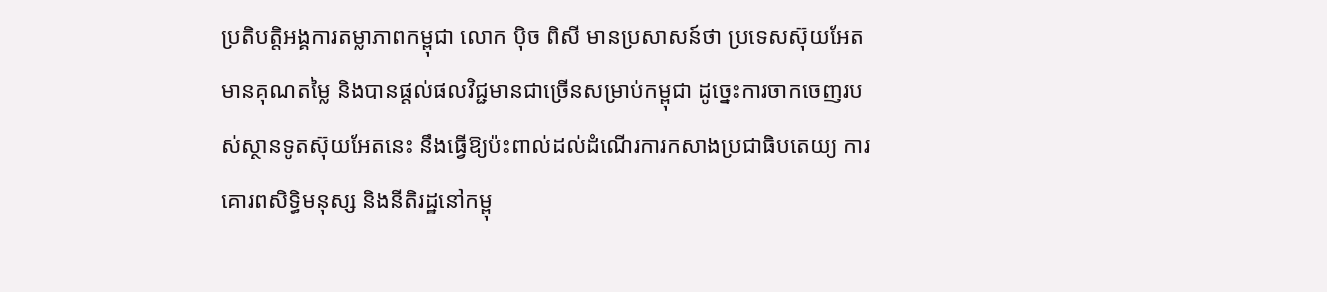ប្រតិបត្តិអង្គការតម្លាភាពកម្ពុជា លោក ប៉ិច ពិសី មានប្រសាសន៍ថា ប្រទេសស៊ុយអែត មានគុណតម្លៃ និងបានផ្ដល់ផលវិជ្ជមានជាច្រើនសម្រាប់កម្ពុជា ដូច្នេះការចាកចេញរបស់ស្ថានទូតស៊ុយអែតនេះ នឹងធ្វើឱ្យប៉ះពាល់ដល់ដំណើរការកសាងប្រជាធិបតេយ្យ ការគោរពសិទ្ធិមនុស្ស និងនីតិរដ្ឋនៅកម្ពុ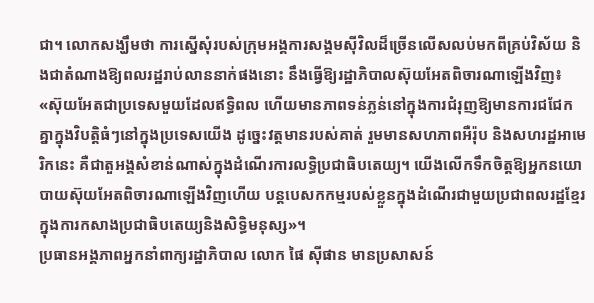ជា។ លោកសង្ឃឹមថា ការស្នើសុំរបស់ក្រុមអង្គការសង្គមស៊ីវិលដ៏ច្រើនលើសលប់មកពីគ្រប់វិស័យ និងជាតំណាងឱ្យពលរដ្ឋរាប់លាននាក់ផងនោះ នឹងធ្វើឱ្យរដ្ឋាភិបាលស៊ុយអែតពិចារណាឡើងវិញ៖ «ស៊ុយអែតជាប្រទេសមួយដែលឥទ្ធិពល ហើយមានភាពទន់ភ្លន់នៅក្នុងការជំរុញឱ្យមានការជជែកគ្នាក្នុងវិបត្តិធំៗនៅក្នុងប្រទេសយើង ដូច្នេះវត្តមានរបស់គាត់ រួមមានសហភាពអឺរ៉ុប និងសហរដ្ឋអាមេរិកនេះ គឺជាតួអង្គសំខាន់ណាស់ក្នុងដំណើរការលទ្ធិប្រជាធិបតេយ្យ។ យើងលើកទឹកចិត្តឱ្យអ្នកនយោបាយស៊ុយអែតពិចារណាឡើងវិញហើយ បន្តបេសកកម្មរបស់ខ្លួនក្នុងដំណើរជាមួយប្រជាពលរដ្ឋខ្មែរក្នុងការកសាងប្រជាធិបតេយ្យនិងសិទ្ធិមនុស្ស»។
ប្រធានអង្គភាពអ្នកនាំពាក្យរដ្ឋាភិបាល លោក ផៃ ស៊ីផាន មានប្រសាសន៍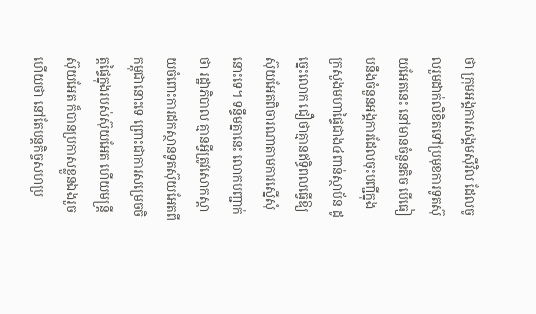ថា ក្រុមអង្គការសង្គមស៊ីវិល ដែលចូលរួមដាក់លិខិតទៅប្រមុខការទូតស៊ុយអែតនេះ នៅមានចំនួនតិច បើធៀបនឹងចំនួនអង្គការដែលចុះបញ្ជីក្នុងក្រសួងមហាផ្ទៃជាង៤ពាន់ស្ថាប័ន ដូច្នេះលោក ជឿថាគ្មានឥទ្ធិពលធ្វើឱ្យស៊ុយអែតពិចារណាតាមការស្នើសុំនោះទេ។ ទន្ទឹមគ្នានេះ លោកបញ្ជាក់ថា រដ្ឋាភិបាល គ្មានអ្វីត្រូវសោកស្ដាយចំពោះការដកស្ថានទូតស៊ុយអែតពីកម្ពុជានោះទេ ព្រោះជាការសម្រេចចិត្តផ្ទៃក្នុងរបស់ស៊ុយអែត ហើយមន្ត្រីស៊ុយអែត ក៏បានប្រកាសខ្លួនឯងរួចហើយថា នៅតែបន្តកិច្ចសហប្រ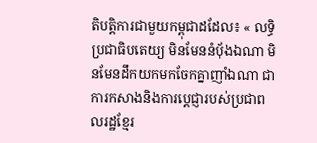តិបត្តិការជាមួយកម្ពុជាដដែល៖ « លទ្ធិប្រជាធិបតេយ្យ មិនមែននំប៉័ងឯណា មិនមែនដឹកយកមកចែកគ្នាញាំឯណា ជាការកសាងនិងការប្តេជ្ញារបស់ប្រជាពលរដ្ឋខ្មែរ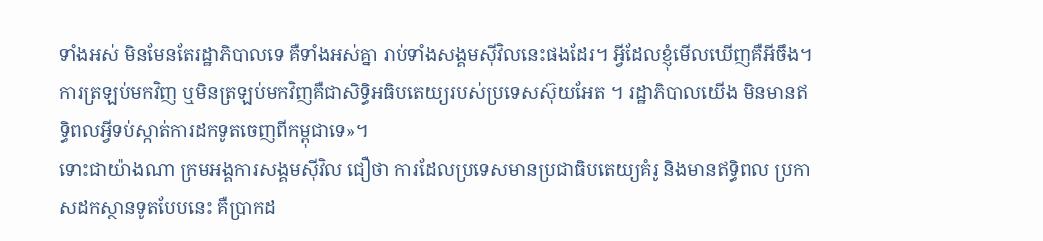ទាំងអស់ មិនមែនតែរដ្ឋាភិបាលទេ គឺទាំងអស់គ្នា រាប់ទាំងសង្គមស៊ីវិលនេះផងដែរ។ អ្វីដែលខ្ញុំមើលឃើញគឺអីចឹង។ ការត្រឡប់មកវិញ ឬមិនត្រឡប់មកវិញគឺជាសិទ្ធិអធិបតេយ្យរបស់ប្រទេសស៊ុយអែត ។ រដ្ឋាភិបាលយើង មិនមានឥទ្ធិពលអ្វីទប់ស្កាត់ការដកទូតចេញពីកម្ពុជាទេ»។
ទោះជាយ៉ាងណា ក្រមអង្គការសង្គមស៊ីវិល ជឿថា ការដែលប្រទេសមានប្រជាធិបតេយ្យគំរូ និងមានឥទ្ធិពល ប្រកាសដកស្ថានទូតបែបនេះ គឺប្រាកដ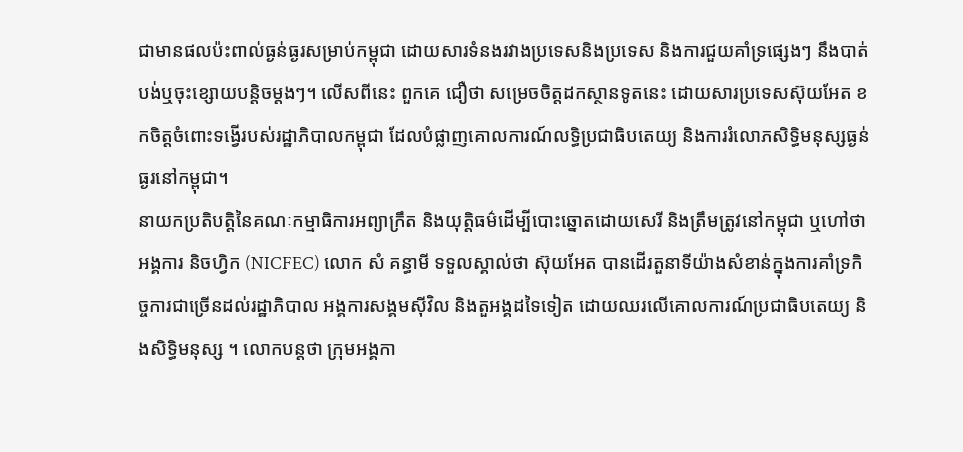ជាមានផលប៉ះពាល់ធ្ងន់ធ្ងរសម្រាប់កម្ពុជា ដោយសារទំនងរវាងប្រទេសនិងប្រទេស និងការជួយគាំទ្រផ្សេងៗ នឹងបាត់បង់ឬចុះខ្សោយបន្តិចម្តងៗ។ លើសពីនេះ ពួកគេ ជឿថា សម្រេចចិត្តដកស្ថានទូតនេះ ដោយសារប្រទេសស៊ុយអែត ខកចិត្តចំពោះទង្វើរបស់រដ្ឋាភិបាលកម្ពុជា ដែលបំផ្លាញគោលការណ៍លទ្ធិប្រជាធិបតេយ្យ និងការរំលោភសិទ្ធិមនុស្សធ្ងន់ធ្ងរនៅកម្ពុជា។
នាយកប្រតិបត្តិនៃគណៈកម្មាធិការអព្យាក្រឹត និងយុត្តិធម៌ដើម្បីបោះឆ្នោតដោយសេរី និងត្រឹមត្រូវនៅកម្ពុជា ឬហៅថាអង្គការ និចហ្វិក (NICFEC) លោក សំ គន្ធាមី ទទួលស្គាល់ថា ស៊ុយអែត បានដើរតួនាទីយ៉ាងសំខាន់ក្នុងការគាំទ្រកិច្ចការជាច្រើនដល់រដ្ឋាភិបាល អង្គការសង្គមស៊ីវិល និងតួអង្គដទៃទៀត ដោយឈរលើគោលការណ៍ប្រជាធិបតេយ្យ និងសិទ្ធិមនុស្ស ។ លោកបន្តថា ក្រុមអង្គកា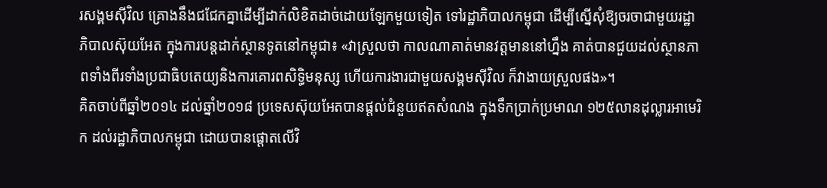រសង្គមស៊ីវិល គ្រោងនឹងជជែកគ្នាដើម្បីដាក់លិខិតដាច់ដោយឡែកមួយទៀត ទៅរដ្ឋាភិបាលកម្ពុជា ដើម្បីស្នើសុំឱ្យចរចាជាមួយរដ្ឋាភិបាលស៊ុយអែត ក្នុងការបន្តដាក់ស្ថានទូតនៅកម្ពុជា៖ «វាស្រួលថា កាលណាគាត់មានវត្តមាននៅហ្នឹង គាត់បានជួយដល់ស្ថានភាពទាំងពីរទាំងប្រជាធិបតេយ្យនិងការគោរពសិទ្ធិមនុស្ស ហើយការងារជាមួយសង្គមស៊ីវិល ក៏វាងាយស្រួលផង»។
គិតចាប់ពីឆ្នាំ២០១៤ ដល់ឆ្នាំ២០១៨ ប្រទេសស៊ុយអែតបានផ្តល់ជំនួយឥតសំណង ក្នុងទឹកប្រាក់ប្រមាណ ១២៥លានដុល្លារអាមេរិក ដល់រដ្ឋាភិបាលកម្ពុជា ដោយបានផ្ដោតលើវិ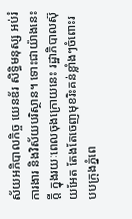ស័យអភិបាលកិច្ច យេនឌ័រ សិទ្ធិមនុស្ស អប់រំ ការងារ និងវិស័យបរិស្ថាន។ ទោះជាយ៉ាងនេះក្តី ក្នុងរយៈពេលចុងក្រោយនេះ រដ្ឋាភិបាលស៊ុយអែត តែងតែចេញមុខរិះគន់ខ្លាំងៗចំពោះរបបក្រុងភ្នំពេ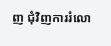ញ ជុំវិញការរំលោ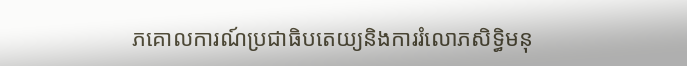ភគោលការណ៍ប្រជាធិបតេយ្យនិងការរំលោភសិទ្ធិមនុ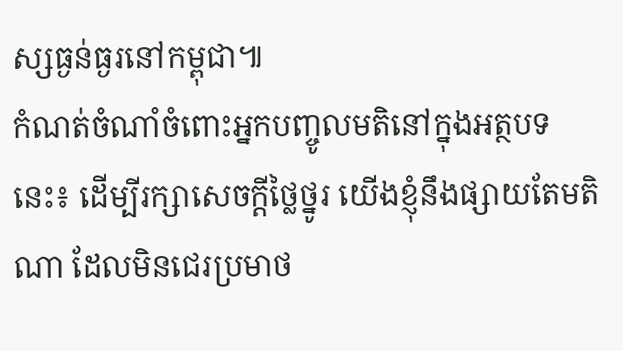ស្សធ្ងន់ធ្ងរនៅកម្ពុជា៕
កំណត់ចំណាំចំពោះអ្នកបញ្ចូលមតិនៅក្នុងអត្ថបទនេះ៖ ដើម្បីរក្សាសេចក្ដីថ្លៃថ្នូរ យើងខ្ញុំនឹងផ្សាយតែមតិណា ដែលមិនជេរប្រមាថ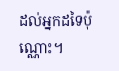ដល់អ្នកដទៃប៉ុណ្ណោះ។